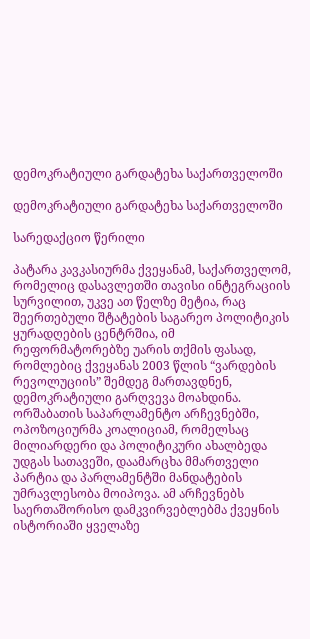დემოკრატიული გარდატეხა საქართველოში

დემოკრატიული გარდატეხა საქართველოში

სარედაქციო წერილი

პატარა კავკასიურმა ქვეყანამ, საქართველომ, რომელიც დასავლეთში თავისი ინტეგრაციის სურვილით, უკვე ათ წელზე მეტია, რაც შეერთებული შტატების საგარეო პოლიტიკის ყურადღების ცენტრშია, იმ რეფორმატორებზე უარის თქმის ფასად, რომლებიც ქვეყანას 2003 წლის “ვარდების რევოლუციის” შემდეგ მართავდნენ, დემოკრატიული გარღვევა მოახდინა. ორშაბათის საპარლამენტო არჩევნებში, ოპოზოციურმა კოალიციამ, რომელსაც მილიარდერი და პოლიტიკური ახალბედა უდგას სათავეში, დაამარცხა მმართველი პარტია და პარლამენტში მანდატების უმრავლესობა მოიპოვა. ამ არჩევნებს საერთაშორისო დამკვირვებლებმა ქვეყნის ისტორიაში ყველაზე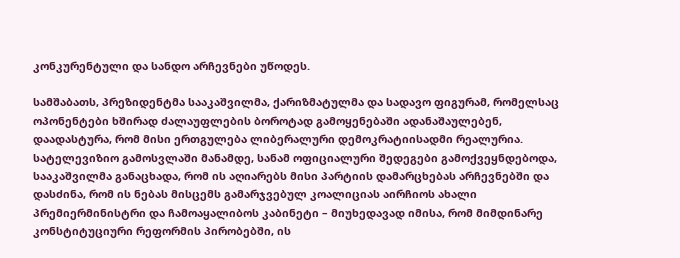კონკურენტული და სანდო არჩევნები უწოდეს.

სამშაბათს, პრეზიდენტმა სააკაშვილმა, ქარიზმატულმა და სადავო ფიგურამ, რომელსაც ოპონენტები ხშირად ძალაუფლების ბოროტად გამოყენებაში ადანაშაულებენ, დაადასტურა, რომ მისი ერთგულება ლიბერალური დემოკრატიისადმი რეალურია. სატელევიზიო გამოსვლაში მანამდე, სანამ ოფიციალური შედეგები გამოქვეყნდებოდა, სააკაშვილმა განაცხადა, რომ ის აღიარებს მისი პარტიის დამარცხებას არჩევნებში და დასძინა, რომ ის ნებას მისცემს გამარჯვებულ კოალიციას აირჩიოს ახალი პრემიერმინისტრი და ჩამოაყალიბოს კაბინეტი – მიუხედავად იმისა, რომ მიმდინარე კონსტიტუციური რეფორმის პირობებში, ის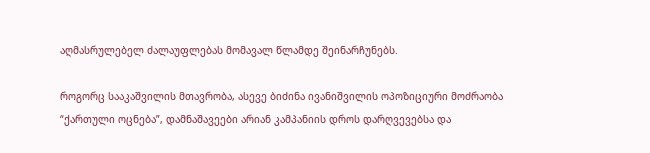აღმასრულებელ ძალაუფლებას მომავალ წლამდე შეინარჩუნებს.

როგორც სააკაშვილის მთავრობა, ასევე ბიძინა ივანიშვილის ოპოზიციური მოძრაობა “ქართული ოცნება”, დამნაშავეები არიან კამპანიის დროს დარღვევებსა და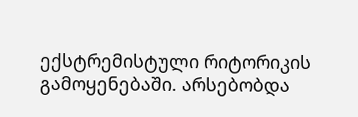ექსტრემისტული რიტორიკის გამოყენებაში. არსებობდა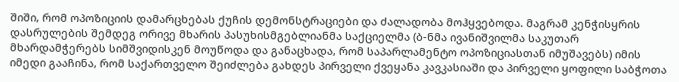შიში, რომ ოპოზიციის დამარცხებას ქუჩის დემონსტრაციები და ძალადობა მოჰყვებოდა. მაგრამ კენჭისყრის დასრულების შემდეგ ორივე მხარის პასუხისმგებლიანმა საქციელმა (ბ-ნმა ივანიშვილმა საკუთარ მხარდამჭერებს სიმშვიდისკენ მოუწოდა და განაცხადა, რომ საპარლამენტო ოპოზიციასთან იმუშავებს) იმის იმედი გააჩინა, რომ საქართველო შეიძლება გახდეს პირველი ქვეყანა კავკასიაში და პირველი ყოფილი საბჭოთა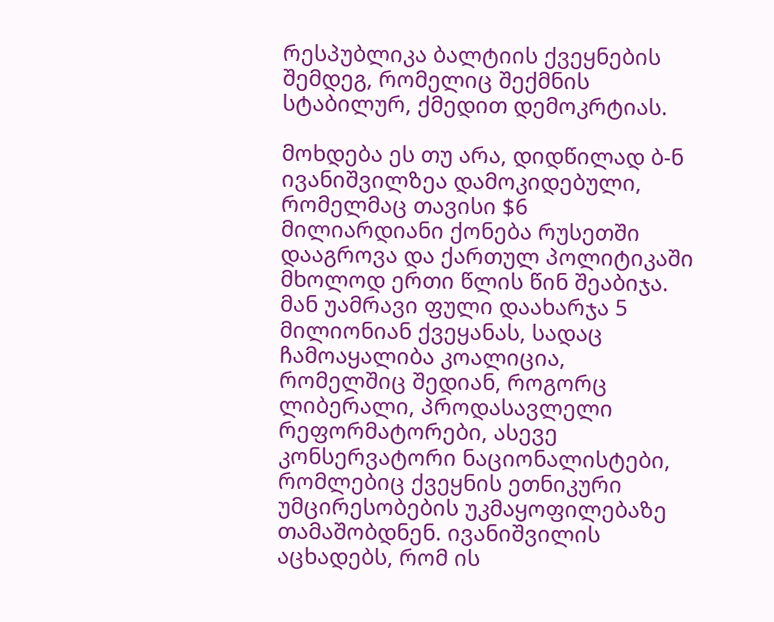რესპუბლიკა ბალტიის ქვეყნების შემდეგ, რომელიც შექმნის სტაბილურ, ქმედით დემოკრტიას.

მოხდება ეს თუ არა, დიდწილად ბ-ნ ივანიშვილზეა დამოკიდებული, რომელმაც თავისი $6 მილიარდიანი ქონება რუსეთში დააგროვა და ქართულ პოლიტიკაში მხოლოდ ერთი წლის წინ შეაბიჯა. მან უამრავი ფული დაახარჯა 5 მილიონიან ქვეყანას, სადაც ჩამოაყალიბა კოალიცია, რომელშიც შედიან, როგორც ლიბერალი, პროდასავლელი რეფორმატორები, ასევე კონსერვატორი ნაციონალისტები, რომლებიც ქვეყნის ეთნიკური უმცირესობების უკმაყოფილებაზე თამაშობდნენ. ივანიშვილის აცხადებს, რომ ის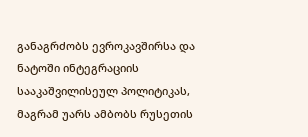განაგრძობს ევროკავშირსა და ნატოში ინტეგრაციის სააკაშვილისეულ პოლიტიკას, მაგრამ უარს ამბობს რუსეთის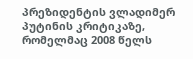პრეზიდენტის ვლადიმერ პუტინის კრიტიკაზე, რომელმაც 2008 წელს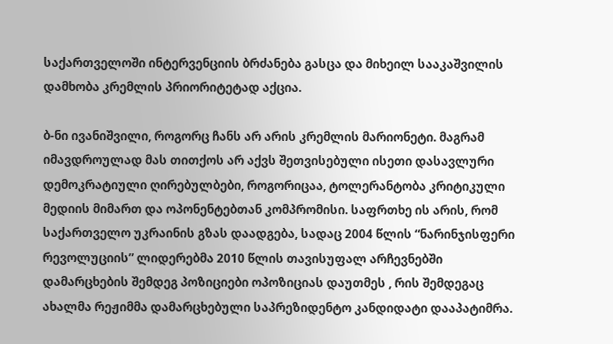საქართველოში ინტერვენციის ბრძანება გასცა და მიხეილ სააკაშვილის დამხობა კრემლის პრიორიტეტად აქცია.

ბ-ნი ივანიშვილი, როგორც ჩანს არ არის კრემლის მარიონეტი. მაგრამ იმავდროულად მას თითქოს არ აქვს შეთვისებული ისეთი დასავლური დემოკრატიული ღირებულბები, როგორიცაა, ტოლერანტობა კრიტიკული მედიის მიმართ და ოპონენტებთან კომპრომისი. საფრთხე ის არის, რომ საქართველო უკრაინის გზას დაადგება, სადაც 2004 წლის “ნარინჯისფერი რევოლუციის” ლიდერებმა 2010 წლის თავისუფალ არჩევნებში დამარცხების შემდეგ პოზიციები ოპოზიციას დაუთმეს , რის შემდეგაც ახალმა რეჟიმმა დამარცხებული საპრეზიდენტო კანდიდატი დააპატიმრა.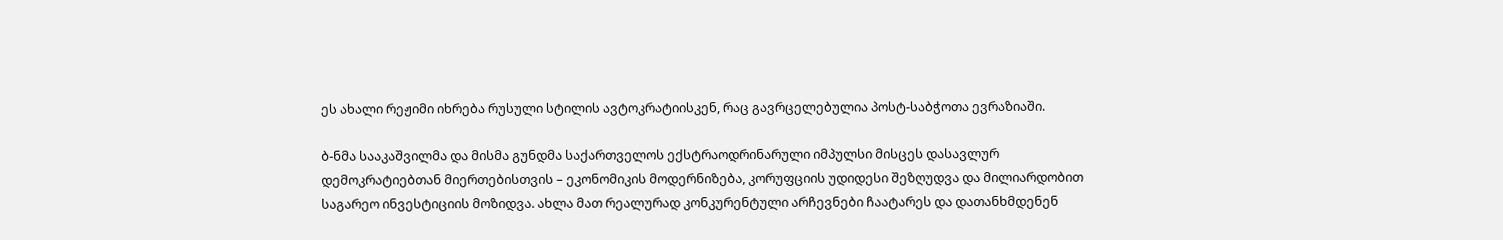ეს ახალი რეჟიმი იხრება რუსული სტილის ავტოკრატიისკენ, რაც გავრცელებულია პოსტ-საბჭოთა ევრაზიაში.

ბ-ნმა სააკაშვილმა და მისმა გუნდმა საქართველოს ექსტრაოდრინარული იმპულსი მისცეს დასავლურ დემოკრატიებთან მიერთებისთვის – ეკონომიკის მოდერნიზება, კორუფციის უდიდესი შეზღუდვა და მილიარდობით საგარეო ინვესტიციის მოზიდვა. ახლა მათ რეალურად კონკურენტული არჩევნები ჩაატარეს და დათანხმდენენ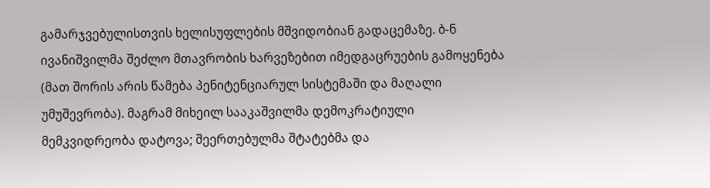გამარჯვებულისთვის ხელისუფლების მშვიდობიან გადაცემაზე. ბ-ნ ივანიშვილმა შეძლო მთავრობის ხარვეზებით იმედგაცრუების გამოყენება (მათ შორის არის წამება პენიტენციარულ სისტემაში და მაღალი უმუშევრობა). მაგრამ მიხეილ სააკაშვილმა დემოკრატიული მემკვიდრეობა დატოვა; შეერთებულმა შტატებმა და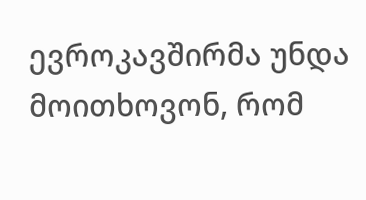ევროკავშირმა უნდა მოითხოვონ, რომ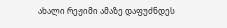ახალი რეჟიმი ამაზე დაფუძნდეს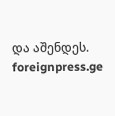და აშენდეს.
foreignpress.ge